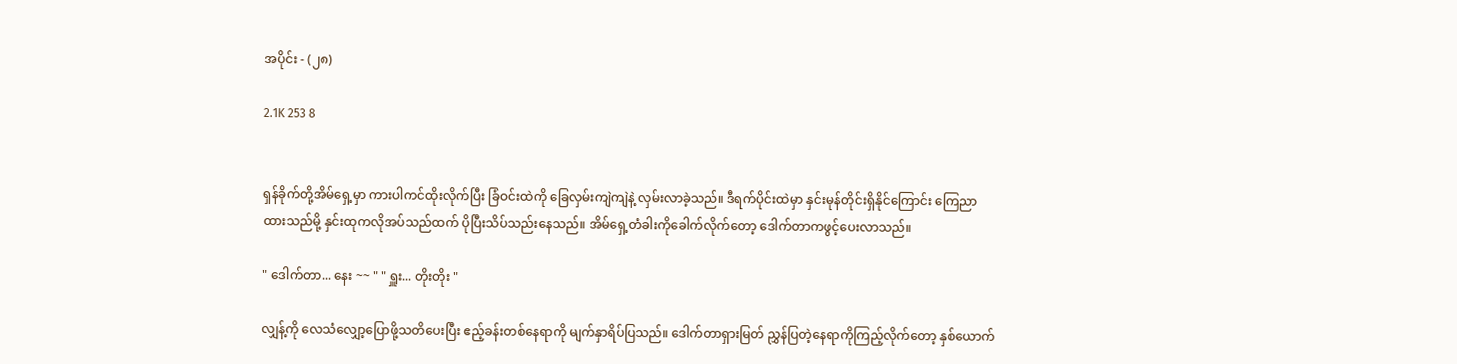အပိုင်း - (၂၈)

2.1K 253 8


ရှန်ခိုက်တို့အိမ်ရှေ့မှာ ကားပါကင်ထိုးလိုက်ပြီး ခြံဝင်းထဲကို ခြေလှမ်းကျဲကျဲနဲ့ လှမ်းလာခဲ့သည်။ ဒီရက်ပိုင်းထဲမှာ နှင်းမုန်တိုင်းရှိနိုင်ကြောင်း ကြေညာထားသည်မို့ နှင်းထုကလိုအပ်သည်ထက် ပိုပြီးသိပ်သည်းနေသည်။ အိမ်ရှေ့တံခါးကိုခေါက်လိုက်တော့ ဒေါက်တာကဖွင့်ပေးလာသည်။

" ဒေါက်တာ... နေး ~~ " " ရှူး... တိုးတိုး "

လျှန့်ကို လေသံလျှော့ပြောဖို့သတိပေးပြီး ဧည့်ခန်းတစ်နေရာကို မျက်နှာရိပ်ပြသည်။ ဒေါက်တာရှားမြတ် ညွှန်ပြတဲ့နေရာကိုကြည့်လိုက်တော့ နှစ်ယောက်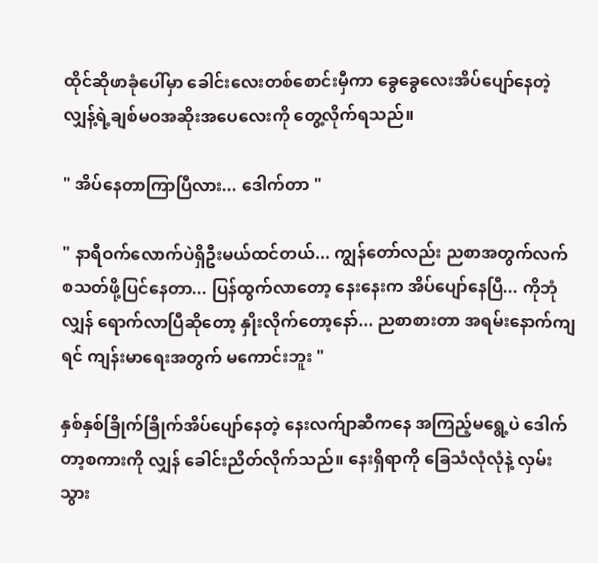ထိုင်ဆိုဖာခုံပေါ်မှာ ခေါင်းလေးတစ်စောင်းမှီကာ ခွေခွေလေးအိပ်ပျော်နေတဲ့ လျှန့်ရဲ့ချစ်မဝအဆိုးအပေလေးကို တွေ့လိုက်ရသည်။

" အိပ်နေတာကြာပြီလား... ဒေါက်တာ "

" နာရီဝက်လောက်ပဲရှိဦးမယ်ထင်တယ်... ကျွန်တော်လည်း ညစာအတွက်လက်စသတ်ဖို့ပြင်နေတာ... ပြန်ထွက်လာတော့ နေးနေးက အိပ်ပျော်နေပြီ... ကိုဘုံလျှန် ရောက်လာပြီဆိုတော့ နှိုးလိုက်တော့နော်... ညစာစားတာ အရမ်းနောက်ကျရင် ကျန်းမာရေးအတွက် မကောင်းဘူး "

နှစ်နှစ်ခြိုက်ခြိုက်အိပ်ပျော်နေတဲ့ နေးလက်ျာဆီကနေ အကြည့်မရွေ့ပဲ ဒေါက်တာ့စကားကို လျှန် ခေါင်းညိတ်လိုက်သည်။ နေးရှိရာကို ခြေသံလုံလုံနဲ့ လှမ်းသွား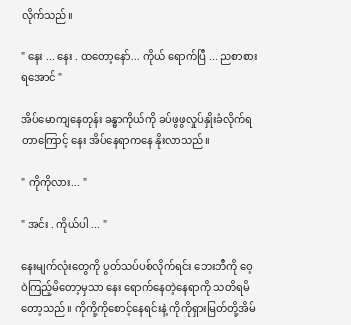လိုက်သည်။

" နေး ... နေး . ထတော့နော်... ကိုယ် ရောက်ပြီ ... ညစာစားရအောင် "

အိပ်မောကျနေတုန်း ခန္ဓာကိုယ်ကို ခပ်ဖွဖွလှုပ်နှိုးခံလိုက်ရတာကြောင့် နေး အိပ်နေရာကနေ နိုးလာသည်။

" ကိုကိုလား... "

" အင်း . ကိုယ်ပါ ... "

နေးမျက်လုံးတွေကို ပွတ်သပ်ပစ်လိုက်ရင်း ဘေးဘီကို ဝေ့ဝဲကြည့်မိ‌တော့မှသာ နေး ရောက်နေတဲ့နေရာကို သတိရမိတော့သည်။ ကိုကို့ကိုစောင့်နေရင်းနဲ့ ကိုကိုရှားမြတ်တို့အိမ်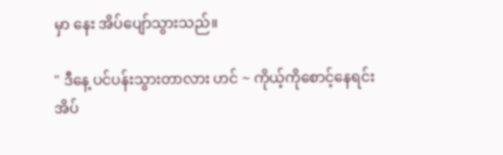မှာ နေး အိပ်ပျော်သွားသည်။

" ဒီနေ့ ပင်ပန်းသွားတာလား ဟင် ~ ကိုယ့်ကိုစောင့်နေရင်း အိပ်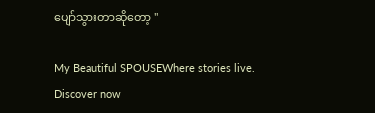ပျော်သွားတာဆိုတော့ "

My Beautiful SPOUSEWhere stories live. Discover now